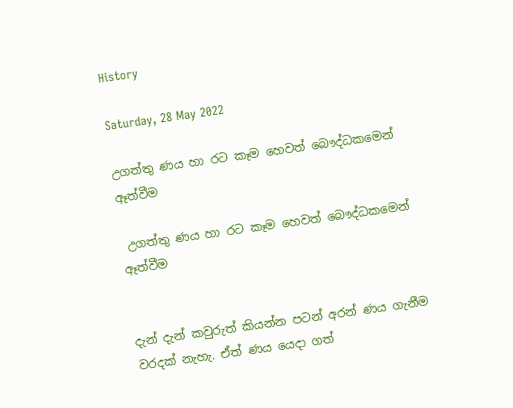History

Saturday, 28 May 2022

උගත්තු ණය හා රට කෑම හෙවත් බෞද්ධකමෙන් ඈත්වීම

 උගත්තු ණය හා රට කෑම හෙවත් බෞද්ධකමෙන් ඈත්වීම


දැන් දැන් කවුරුත් කියන්න පටන් අරන් ණය ගැනීම වරදක් නැහැ. ඒත් ණය යෙදා ගත්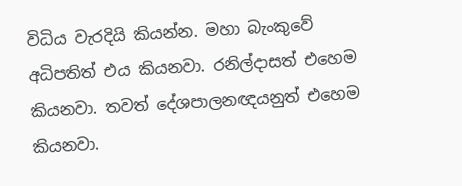විධිය වැරදියි කියන්න. මහා බැංකුවේ අධිපතිත් එය කියනවා. රනිල්දාසත් එහෙම කියනවා. තවත් දේශපාලනඥයනුත් එහෙම කියනවා.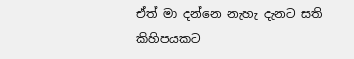ඒත් මා දන්නෙ නැහැ දැනට සති කිහිපයකට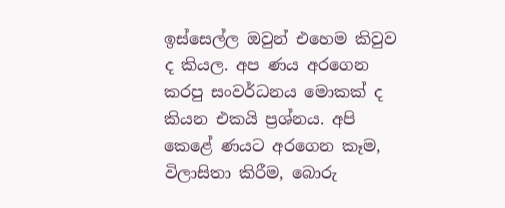ඉස්සෙල්ල ඔවුන් එහෙම කිවුව ද කියල. අප ණය අරගෙන කරපු සංවර්ධනය මොකක් ද කියන එකයි ප්‍රශ්නය. අපි කෙළේ ණයට අරගෙන කෑම, විලාසිතා කිරීම, බොරු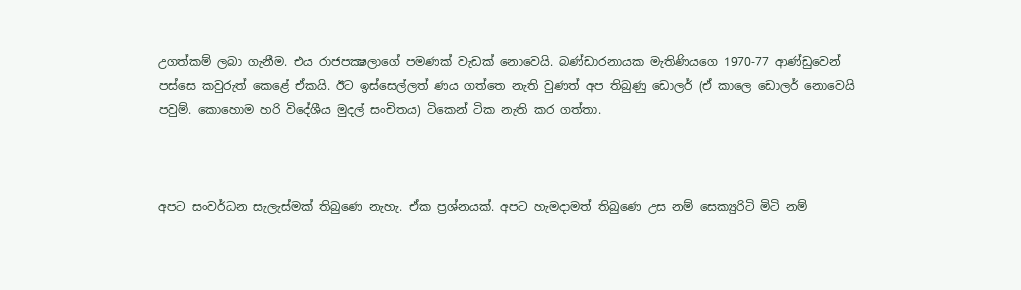උගත්කම් ලබා ගැනීම. එය රාජපක්‍ෂලාගේ පමණක් වැඩක් නොවෙයි. බණ්ඩාරනායක මැතිණියගෙ 1970-77 ආණ්ඩුවෙන් පස්සෙ කවුරුත් කෙළේ ඒකයි. ඊට ඉස්සෙල්ලත් ණය ගත්තෙ නැති වුණත් අප තිබුණු ඩොලර් (ඒ කාලෙ ඩොලර් නොවෙයි පවුම්. කොහොම හරි විදේශීය මුදල් සංචිතය) ටිකෙන් ටික නැති කර ගත්තා.



අපට සංවර්ධන සැලැස්මක් තිබුණෙ නැහැ. ඒක ප්‍රශ්නයක්. අපට හැමදාමත් තිබුණෙ උස නම් සෙක්‍යුරිටි මිටි නම්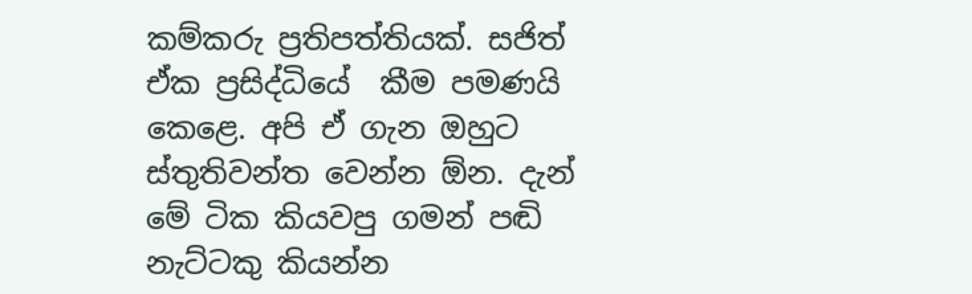කම්කරු ප්‍රතිපත්තියක්. සජිත් ඒක ප්‍රසිද්ධියේ  කීම පමණයි කෙළෙ. අපි ඒ ගැන ඔහුට ස්තුතිවන්ත වෙන්න ඕන. දැන් මේ ටික කියවපු ගමන් පඬි නැට්ටකු කියන්න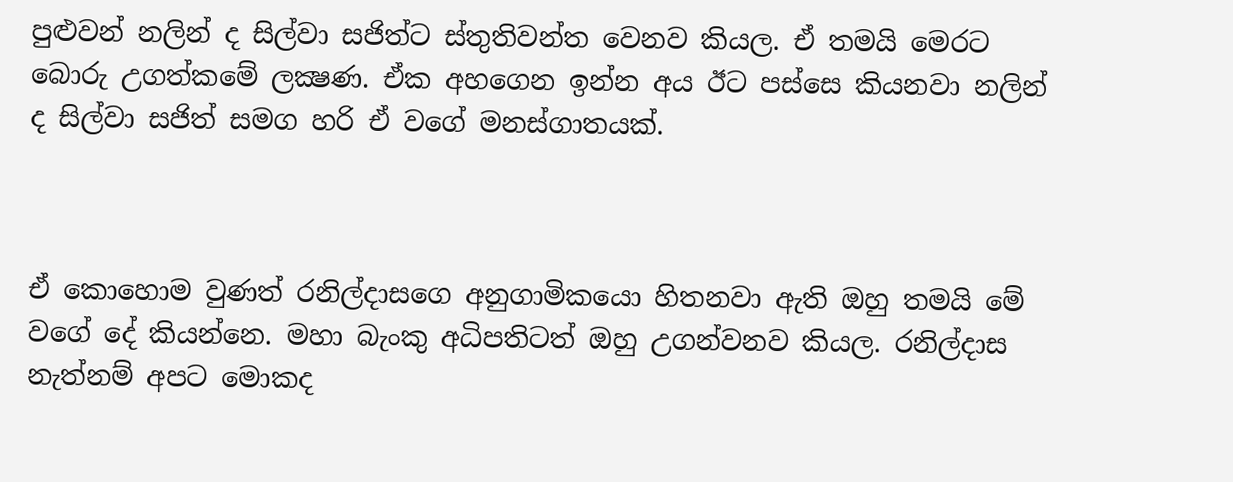පුළුවන් නලින් ද සිල්වා සජිත්ට ස්තුතිවන්ත වෙනව කියල. ඒ තමයි මෙරට බොරු උගත්කමේ ලක්‍ෂණ. ඒක අහගෙන ඉන්න අය ඊට පස්සෙ කියනවා නලින් ද සිල්වා සජිත් සමග හරි ඒ වගේ මනස්ගාතයක්.



ඒ කොහොම වුණත් රනිල්දාසගෙ අනුගාමිකයො හිතනවා ඇති ඔහු තමයි මේ වගේ දේ කියන්නෙ. මහා බැංකු අධිපතිටත් ඔහු උගන්වනව කියල. රනිල්දාස නැත්නම් අපට මොකද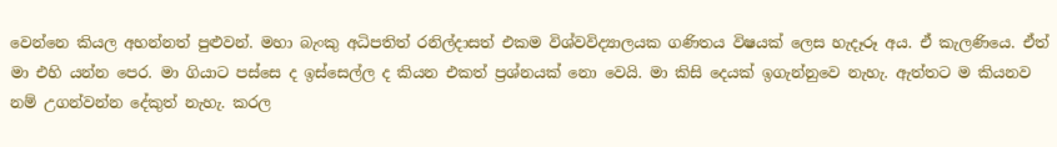වෙන්නෙ කියල අහන්නත් පුළුවන්. මහා බැංකු අධිපතිත් රනිල්දාසත් එකම විශ්වවිද්‍යාලයක ගණිතය විෂයක් ලෙස හැදෑරූ අය. ඒ කැලණියෙ. ඒත් මා එහි යන්න පෙර. මා ගියාට පස්සෙ ද ඉස්සෙල්ල ද කියන එකත් ප්‍රශ්නයක් නො වෙයි. මා කිසි දෙයක් ඉගැන්නුවෙ නැහැ. ඇත්තට ම කියනව නම් උගන්වන්න දේකුත් නැහැ. කරල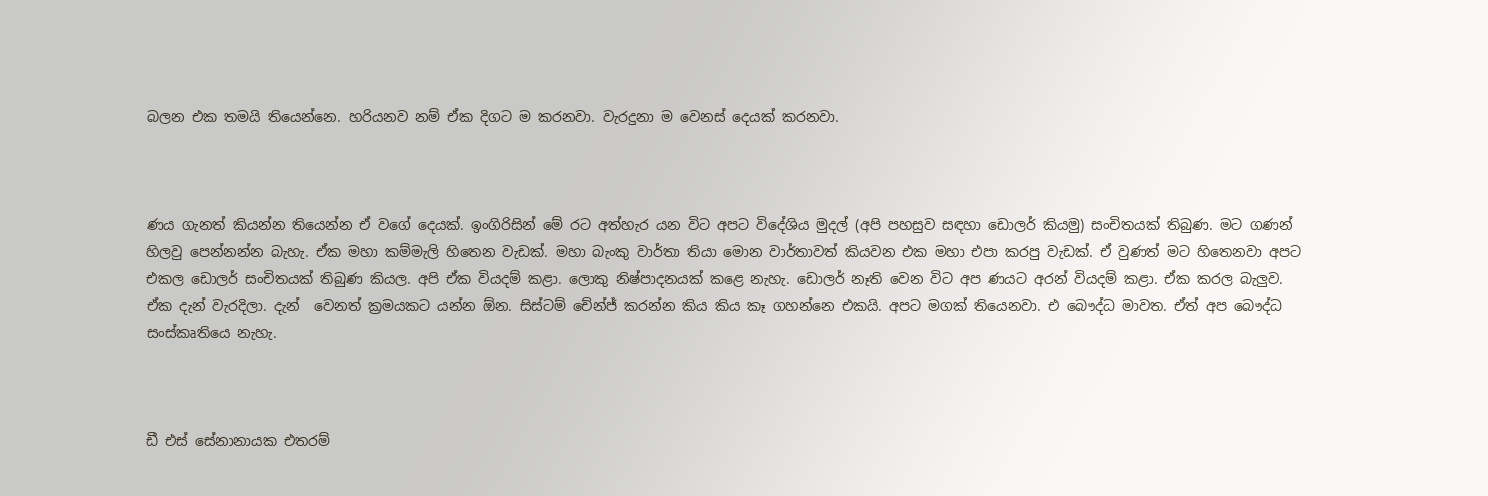බලන එක තමයි තියෙන්නෙ. හරියනව නම් ඒක දිගට ම කරනවා. වැරදුනා ම වෙනස් දෙයක් කරනවා.



ණය ගැනත් කියන්න තියෙන්න ඒ වගේ දෙයක්. ඉංගිරිසින් මේ රට අත්හැර යන විට අපට විදේශිය මුදල් (අපි පහසුව සඳහා ඩොලර් කියමු) සංචිතයක් තිබුණ. මට ගණන් හිලවු පෙන්නන්න බැහැ. ඒක මහා කම්මැලි හිතෙන වැඩක්. මහා බැංකු වාර්තා තියා මොන වාර්තාවත් කියවන එක මහා එපා කරපු වැඩක්. ඒ වුණත් මට හිතෙනවා අපට එකල ඩොලර් සංචිතයක් තිබුණ කියල. අපි ඒක වියදම් කළා. ලොකු නිෂ්පාදනයක් කළෙ නැහැ. ඩොලර් නෑති වෙන විට අප ණයට අරන් වියදම් කළා. ඒක කරල බැලුව. ඒක දැන් වැරදිලා. දැන්  වෙනත් ක්‍රමයකට යන්න ඕන. සිස්ටම් චේන්ජ් කරන්න කිය කිය කෑ ගහන්නෙ එකයි. අපට මගක් තියෙනවා. එ බෞද්ධ මාවත. ඒත් අප බෞද්ධ සංස්කෘතියෙ නැහැ.



ඩී එස් සේනානායක එතරම්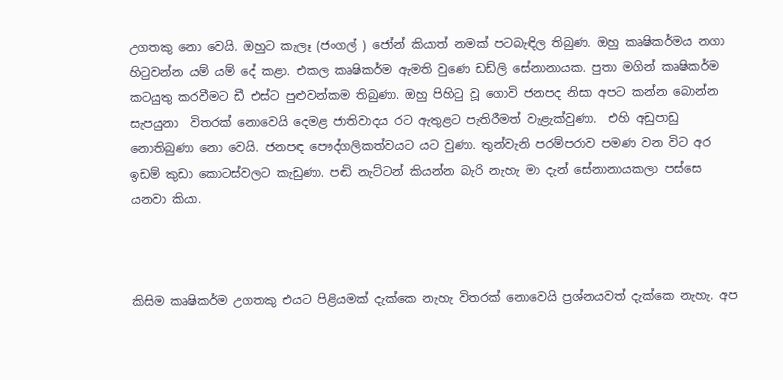උගතකු නො වෙයි. ඔහුට කැලෑ (ජංගල් ) ජෝන් කියාත් නමක් පටබැඳිල තිබුණ. ඔහු කෘෂිකර්මය නගා හිටුවන්න යම් යම් දේ කළා. එකල කෘෂිකර්ම ඇමති වුණෙ ඩඩ්ලි සේනානායක. පුතා මගින් කෘෂිකර්ම කටයුතු කරවීමට ඩී එස්ට පුළුවන්කම තිබුණා. ඔහු පිහිටු වූ ගොවි ජනපද නිසා අපට කන්න බොන්න සැපයුනා  විතරක් නොවෙයි දෙමළ ජාතිවාදය රට ඇතුළට පැතිරීමත් වැළැක්වුණා.  එහි අඩුපාඩු නොතිබුණා නො වෙයි. ජනපඳ පෞද්ගලිකත්වයට යට වුණා. තුන්වැනි පරම්පරාව පමණ වන විට අර ඉඩම් කුඩා කොටස්වලට කැඩුණා. පඬි නැට්ටන් කියන්න බැරි නැහැ මා දැන් සේනානායකලා පස්සෙ යනවා කියා.



කිසිම කෘෂිකර්ම උගතකු එයට පිළියමක් දැක්කෙ නැහැ විතරක් නොවෙයි ප්‍රශ්නයවත් දැක්කෙ නැහැ. අප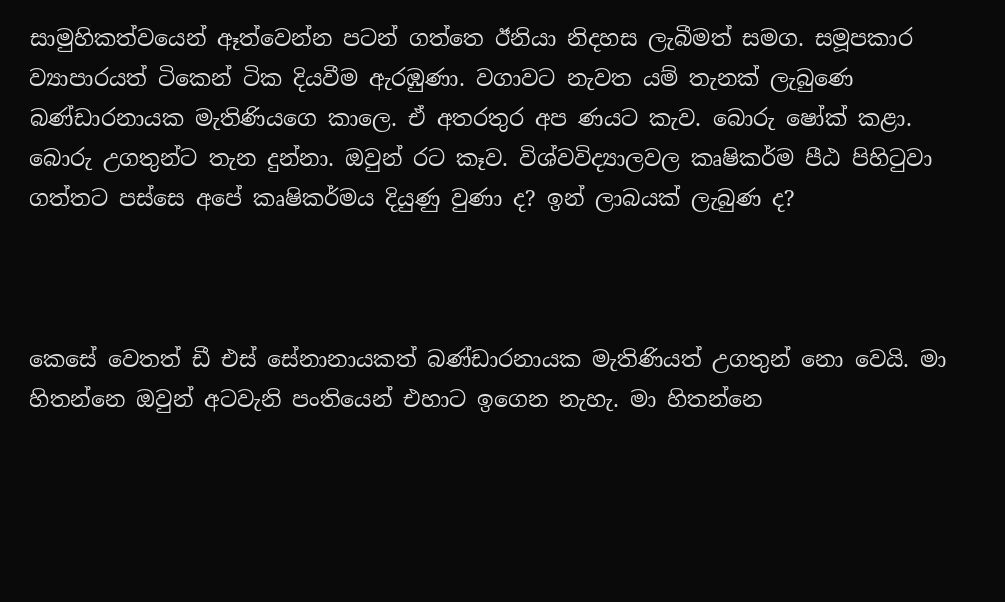සාමුහිකත්වයෙන් ඈත්වෙන්න පටන් ගත්තෙ ඊනියා නිදහස ලැබීමත් සමග. සමූපකාර ව්‍යාපාරයත් ටිකෙන් ටික දියවීම ඇරඹුණා. වගාවට නැවත යම් තැනක් ලැබුණෙ බණ්ඩාරනායක මැතිණියගෙ කාලෙ. ඒ අතරතුර අප ණයට කැව. බොරු ෂෝක් කළා. බොරු උගතුන්ට තැන දුන්නා. ඔවුන් රට කෑව. විශ්වවිද්‍යාලවල කෘෂිකර්ම පීඨ පිහිටුවා ගත්තට පස්සෙ අපේ කෘෂිකර්මය දියුණු වුණා ද? ඉන් ලාබයක් ලැබුණ ද?



කෙසේ වෙතත් ඩී එස් සේනානායකත් බණ්ඩාරනායක මැතිණියත් උගතුන් නො වෙයි. මා හිතන්නෙ ඔවුන් අටවැනි පංතියෙන් එහාට ඉගෙන නැහැ. මා හිතන්නෙ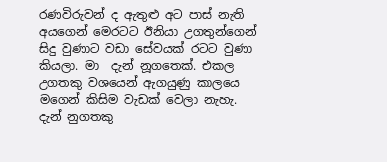රණවිරුවන් ද ඇතුළු අට පාස් නැති අයගෙන් මෙරටට ඊනියා උගතුන්ගෙන් සිදු වුණාට වඩා සේවයක් රටට වුණා කියලා. මා  දැන් නූගතෙක්. එකල උගතකු වශයෙන් ඇගයුණු කාලයෙ මගෙන් කිසිම වැඩක් වෙලා නැහැ. දැන් නුගතකු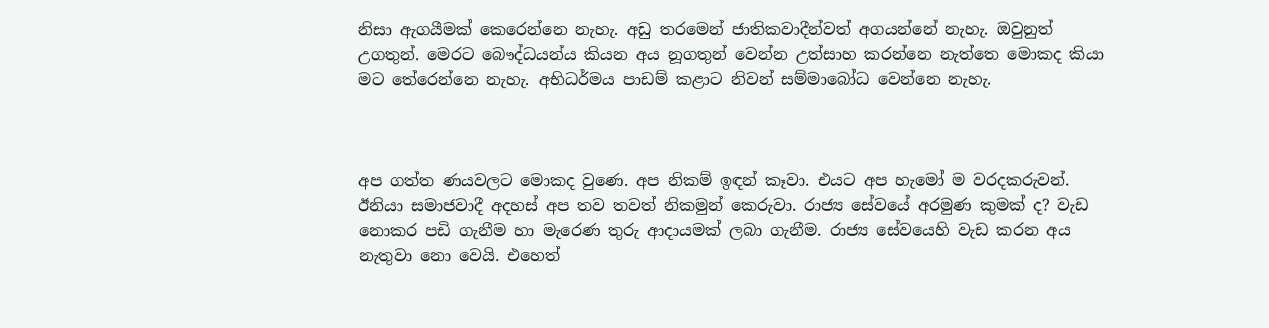නිසා ඇගයීමක් කෙරෙන්නෙ නැහැ. අඩු තරමෙන් ජාතිකවාදීන්වත් අගයන්නේ නැහැ. ඔවුනුත් උගතුන්. මෙරට බෞද්ධයන්ය කියන අය නූගතුන් වෙන්න උත්සාහ කරන්නෙ නැත්තෙ මොකද කියා මට තේරෙන්නෙ නැහැ. අභිධර්මය පාඩම් කළාට නිවන් සම්මාබෝධ වෙන්නෙ නැහැ.



අප ගත්ත ණයවලට මොකද වුණෙ. අප නිකම් ඉඳන් කෑවා. එයට අප හැමෝ ම වරදකරුවන්. ඊනියා සමාජවාදී අදහස් අප තව තවත් නිකමුන් කෙරුවා. රාජ්‍ය සේවයේ අරමුණ කුමක් ද? වැඩ නොකර පඩි ගැනීම හා මැරෙණ තුරු ආදායමක් ලබා ගැනීම. රාජ්‍ය සේවයෙහි වැඩ කරන අය නැතුවා නො වෙයි. එහෙත්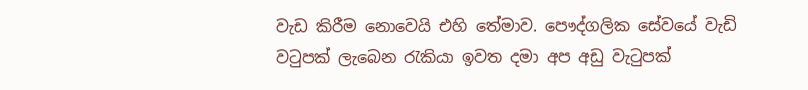වැඩ කිරීම නොවෙයි එහි තේමාව. පෞද්ගලික සේවයේ වැඩි වටුපක් ලැබෙන රැකියා ඉවත දමා අප අඩු වැටුපක්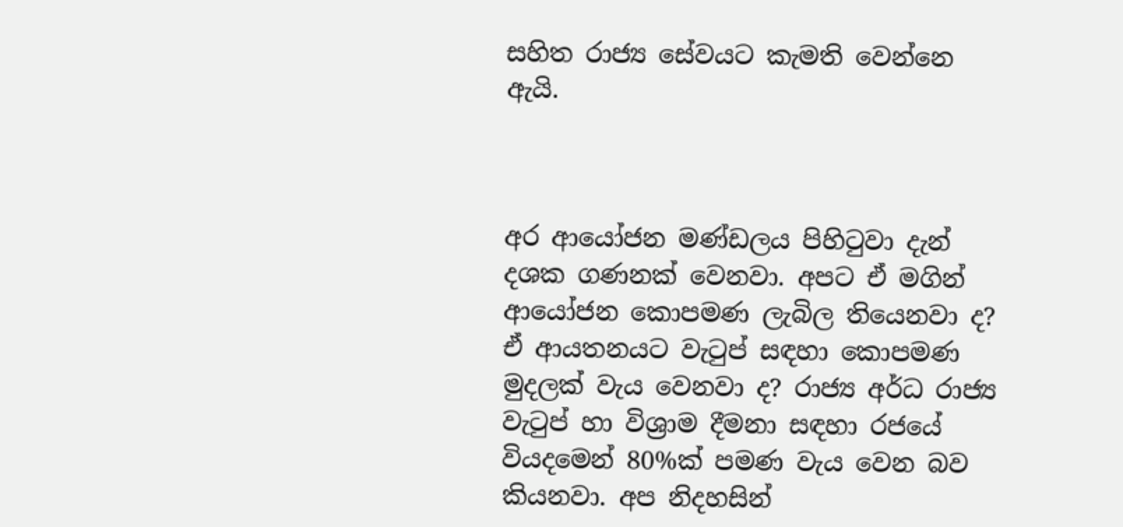සහිත රාජ්‍ය සේවයට කැමති වෙන්නෙ ඇයි.



අර ආයෝජන මණ්ඩලය පිහිටුවා දැන් දශක ගණනක් වෙනවා. අපට ඒ මගින් ආයෝජන කොපමණ ලැබිල තියෙනවා ද? ඒ ආයතනයට වැටුප් සඳහා කොපමණ මුදලක් වැය වෙනවා ද? රාජ්‍ය අර්ධ රාජ්‍ය වැටුප් හා විශ්‍රාම දීමනා සඳහා රජයේ වියදමෙන් 80%ක් පමණ වැය වෙන බව කියනවා. අප නිදහසින්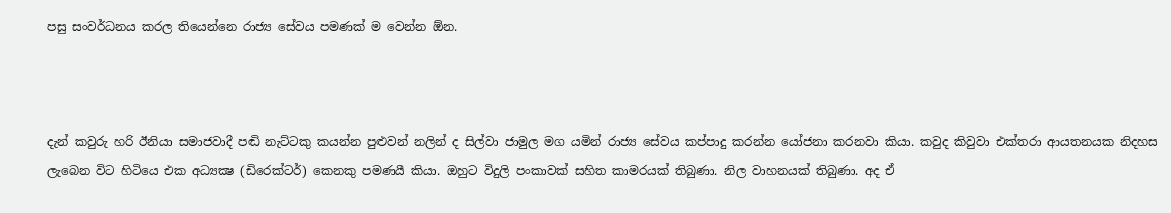පසු සංවර්ධනය කරල තියෙන්නෙ රාජ්‍ය සේවය පමණක් ම වෙන්න ඕන.



දැන් කවුරු හරි ඊනියා සමාජවාදී පඬි නැට්ටකු කයන්න පුළුවන් නලින් ද සිල්වා ජාමුල මග යමින් රාජ්‍ය සේවය කප්පාදු කරන්න යෝජනා කරනවා කියා. කවුද කිවුවා එක්තරා ආයතනයක නිදහස ලැබෙන විට හිටියෙ එක අධ්‍යක්‍ෂ (ඩිරෙක්ටර්) කෙනකු පමණයී කියා. ඔහුට විදුලි පංකාවක් සහිත කාමරයක් තිබුණා. නිල වාහනයක් තිබුණා. අද ඒ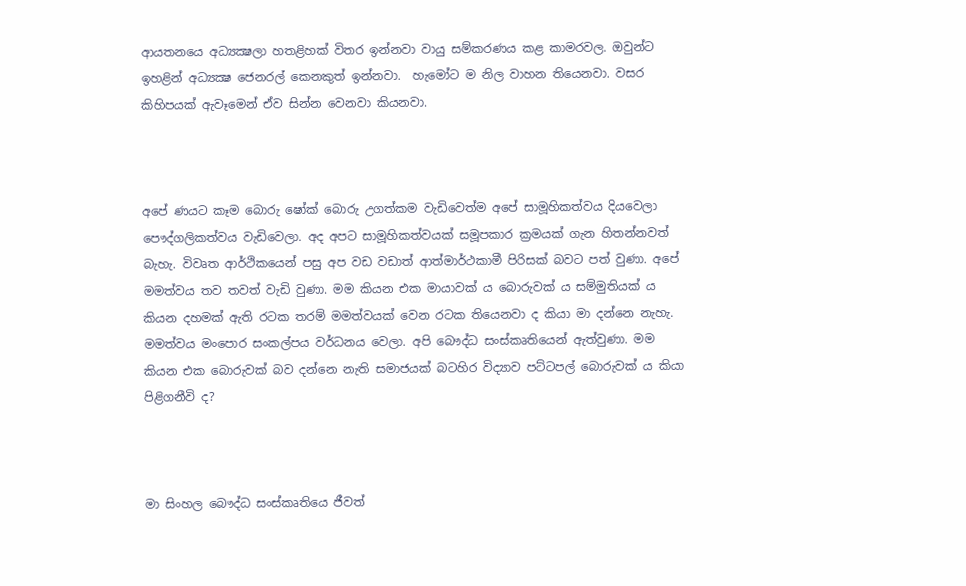ආයතනයෙ අධ්‍යක්‍ෂලා හතළිහක් විතර ඉන්නවා වායු සම්කරණය කළ කාමරවල. ඔවුන්ට ඉහළින් අධ්‍යක්‍ෂ ජෙනරල් කෙනකුත් ඉන්නවා.  හැමෝට ම නිල වාහන තියෙනවා. වසර කිහිපයක් ඇවෑමෙන් ඒව සින්න වෙනවා කියනවා.



අපේ ණයට කෑම බොරු ෂෝක් බොරු උගත්කම වැඩිවෙත්ම අපේ සාමූහිකත්වය දියවෙලා පෞද්ගලිකත්වය වැඩිවෙලා. අද අපට සාමූහිකත්වයක් සමූපකාර ක්‍රමයක් ගැන හිතන්නවත් බැහැ. විවෘත ආර්ථිකයෙන් පසු අප වඩ වඩාත් ආත්මාර්ථකාමී පිරිසක් බවට පත් වුණා. අපේ මමත්වය තව තවත් වැඩි වුණා. මම කියන එක මායාවක් ය බොරුවක් ය සම්මුතියක් ය  කියන දහමක් ඇති රටක තරම් මමත්වයක් වෙන රටක තියෙනවා ද කියා මා දන්නෙ නැහැ. මමත්වය මංපොර සංකල්පය වර්ධනය වෙලා. අපි බෞද්ධ සංස්කෘතියෙන් ඇත්වුණා. මම  කියන එක බොරුවක් බව දන්නෙ නැති සමාජයක් බටහිර විද්‍යාව පට්ටපල් බොරුවක් ය කියා පිළිගනීවි ද?



මා සිංහල බෞද්ධ සංස්කෘතියෙ ජීවත්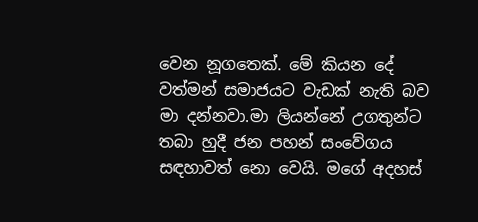වෙන නූගතෙක්. මේ කියන දේ වත්මන් සමාජයට වැඩක් නැති බව මා දන්නවා.මා ලියන්නේ උගතුන්ට තබා හුදී ජන පහන් සංවේගය සඳහාවත් නො වෙයි. මගේ අදහස්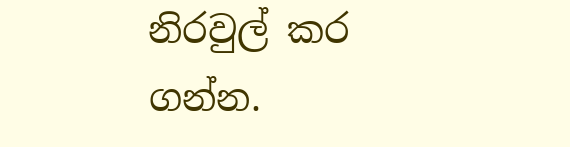නිරවුල් කර ගන්න.